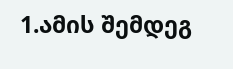1.ამის შემდეგ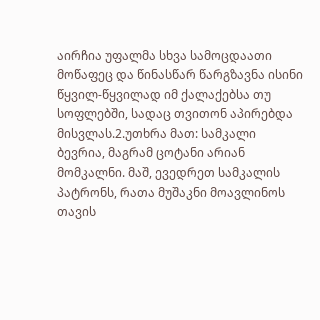აირჩია უფალმა სხვა სამოცდაათი მოწაფეც და წინასწარ წარგზავნა ისინი წყვილ-წყვილად იმ ქალაქებსა თუ სოფლებში, სადაც თვითონ აპირებდა მისვლას.2.უთხრა მათ: სამკალი ბევრია, მაგრამ ცოტანი არიან მომკალნი. მაშ, ევედრეთ სამკალის პატრონს, რათა მუშაკნი მოავლინოს თავის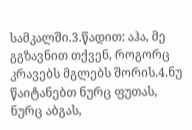სამკალში.3.წადით: აჰა, მე გგზავნით თქვენ, როგორც კრავებს მგლებს შორის.4.ნუ წაიტანებთ ნურც ფუთას, ნურც აბგას,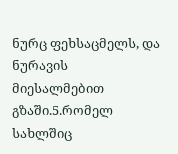ნურც ფეხსაცმელს, და ნურავის მიესალმებით გზაში.5.რომელ სახლშიც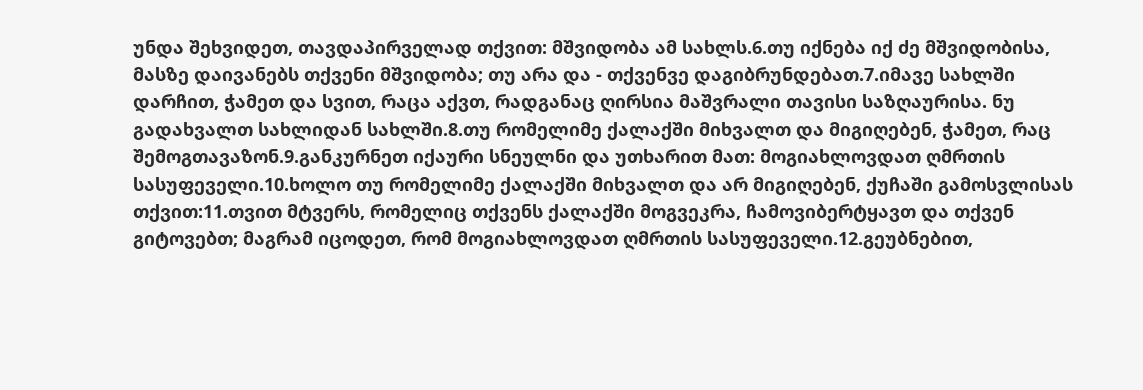უნდა შეხვიდეთ, თავდაპირველად თქვით: მშვიდობა ამ სახლს.6.თუ იქნება იქ ძე მშვიდობისა, მასზე დაივანებს თქვენი მშვიდობა; თუ არა და - თქვენვე დაგიბრუნდებათ.7.იმავე სახლში დარჩით, ჭამეთ და სვით, რაცა აქვთ, რადგანაც ღირსია მაშვრალი თავისი საზღაურისა. ნუ გადახვალთ სახლიდან სახლში.8.თუ რომელიმე ქალაქში მიხვალთ და მიგიღებენ, ჭამეთ, რაც შემოგთავაზონ.9.განკურნეთ იქაური სნეულნი და უთხარით მათ: მოგიახლოვდათ ღმრთის სასუფეველი.10.ხოლო თუ რომელიმე ქალაქში მიხვალთ და არ მიგიღებენ, ქუჩაში გამოსვლისას თქვით:11.თვით მტვერს, რომელიც თქვენს ქალაქში მოგვეკრა, ჩამოვიბერტყავთ და თქვენ გიტოვებთ; მაგრამ იცოდეთ, რომ მოგიახლოვდათ ღმრთის სასუფეველი.12.გეუბნებით,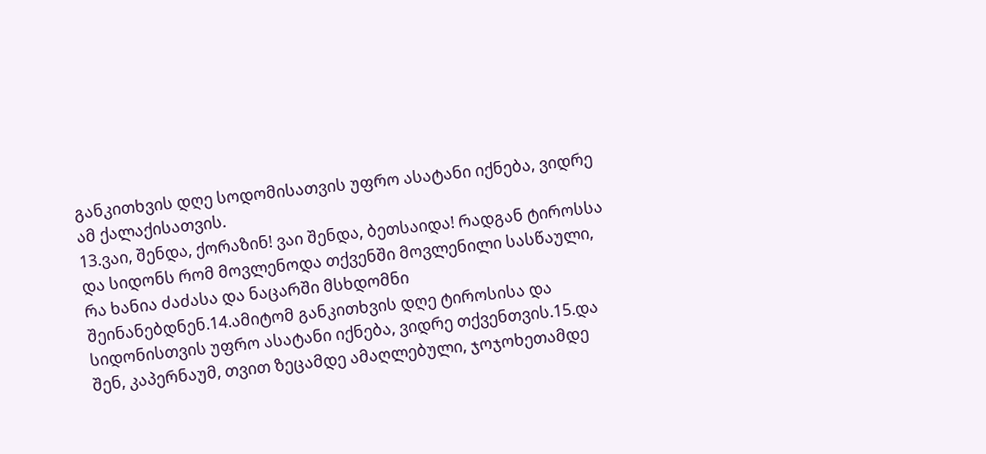განკითხვის დღე სოდომისათვის უფრო ასატანი იქნება, ვიდრე ამ ქალაქისათვის.
13.ვაი, შენდა, ქორაზინ! ვაი შენდა, ბეთსაიდა! რადგან ტიროსსა და სიდონს რომ მოვლენოდა თქვენში მოვლენილი სასწაული, რა ხანია ძაძასა და ნაცარში მსხდომნი შეინანებდნენ.14.ამიტომ განკითხვის დღე ტიროსისა და სიდონისთვის უფრო ასატანი იქნება, ვიდრე თქვენთვის.15.და შენ, კაპერნაუმ, თვით ზეცამდე ამაღლებული, ჯოჯოხეთამდე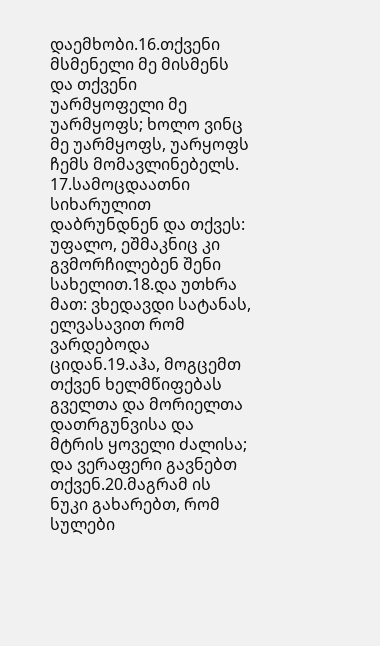დაემხობი.16.თქვენი მსმენელი მე მისმენს და თქვენი უარმყოფელი მე უარმყოფს; ხოლო ვინც მე უარმყოფს, უარყოფს ჩემს მომავლინებელს.
17.სამოცდაათნი სიხარულით დაბრუნდნენ და თქვეს: უფალო, ეშმაკნიც კი გვმორჩილებენ შენი სახელით.18.და უთხრა მათ: ვხედავდი სატანას, ელვასავით რომ ვარდებოდა ციდან.19.აჰა, მოგცემთ თქვენ ხელმწიფებას გველთა და მორიელთა დათრგუნვისა და მტრის ყოველი ძალისა; და ვერაფერი გავნებთ თქვენ.20.მაგრამ ის ნუკი გახარებთ, რომ სულები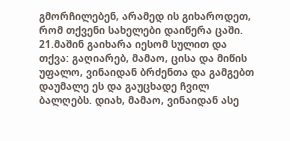გმორჩილებენ, არამედ ის გიხაროდეთ, რომ თქვენი სახელები დაიწერა ცაში.
21.მაშინ გაიხარა იესომ სულით და თქვა: გაღიარებ, მამაო, ცისა და მიწის უფალო, ვინაიდან ბრძენთა და გამგებთ დაუმალე ეს და გაუცხადე ჩვილ ბალღებს. დიახ, მამაო, ვინაიდან ასე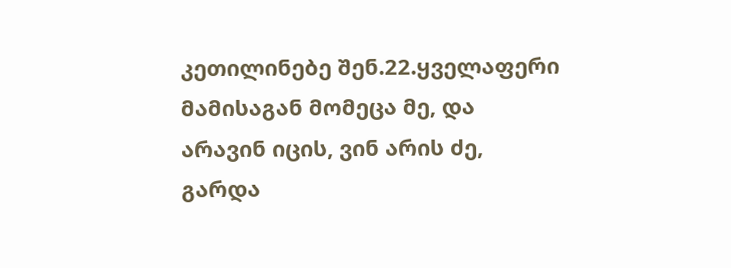კეთილინებე შენ.22.ყველაფერი მამისაგან მომეცა მე, და არავინ იცის, ვინ არის ძე, გარდა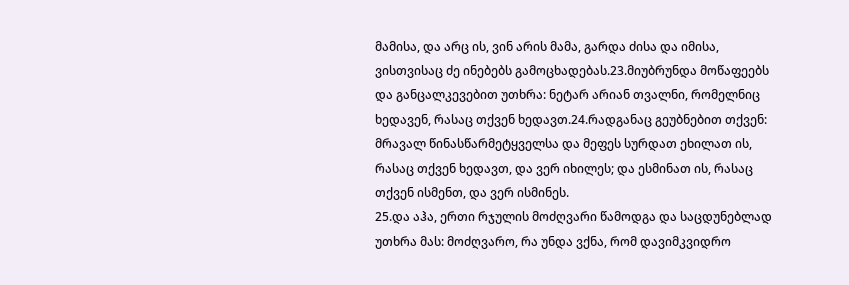მამისა, და არც ის, ვინ არის მამა, გარდა ძისა და იმისა, ვისთვისაც ძე ინებებს გამოცხადებას.23.მიუბრუნდა მოწაფეებს და განცალკევებით უთხრა: ნეტარ არიან თვალნი, რომელნიც ხედავენ, რასაც თქვენ ხედავთ.24.რადგანაც გეუბნებით თქვენ: მრავალ წინასწარმეტყველსა და მეფეს სურდათ ეხილათ ის, რასაც თქვენ ხედავთ, და ვერ იხილეს; და ესმინათ ის, რასაც თქვენ ისმენთ, და ვერ ისმინეს.
25.და აჰა, ერთი რჯულის მოძღვარი წამოდგა და საცდუნებლად უთხრა მას: მოძღვარო, რა უნდა ვქნა, რომ დავიმკვიდრო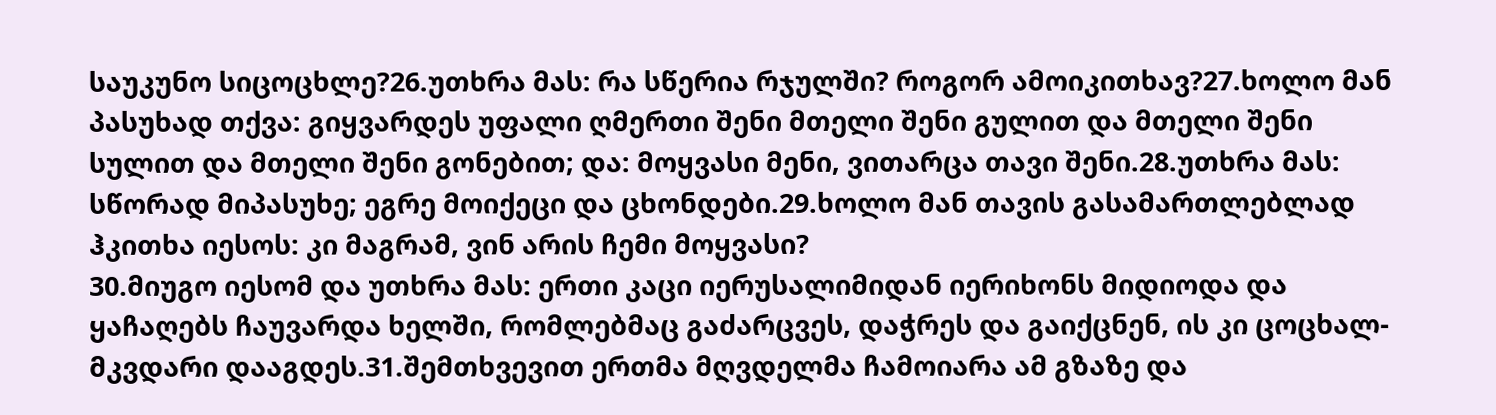საუკუნო სიცოცხლე?26.უთხრა მას: რა სწერია რჯულში? როგორ ამოიკითხავ?27.ხოლო მან პასუხად თქვა: გიყვარდეს უფალი ღმერთი შენი მთელი შენი გულით და მთელი შენი სულით და მთელი შენი გონებით; და: მოყვასი მენი, ვითარცა თავი შენი.28.უთხრა მას: სწორად მიპასუხე; ეგრე მოიქეცი და ცხონდები.29.ხოლო მან თავის გასამართლებლად ჰკითხა იესოს: კი მაგრამ, ვინ არის ჩემი მოყვასი?
30.მიუგო იესომ და უთხრა მას: ერთი კაცი იერუსალიმიდან იერიხონს მიდიოდა და ყაჩაღებს ჩაუვარდა ხელში, რომლებმაც გაძარცვეს, დაჭრეს და გაიქცნენ, ის კი ცოცხალ-მკვდარი დააგდეს.31.შემთხვევით ერთმა მღვდელმა ჩამოიარა ამ გზაზე და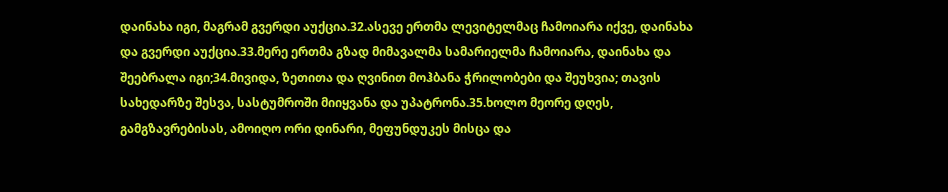დაინახა იგი, მაგრამ გვერდი აუქცია.32.ასევე ერთმა ლევიტელმაც ჩამოიარა იქვე, დაინახა და გვერდი აუქცია.33.მერე ერთმა გზად მიმავალმა სამარიელმა ჩამოიარა, დაინახა და შეებრალა იგი;34.მივიდა, ზეთითა და ღვინით მოჰბანა ჭრილობები და შეუხვია; თავის სახედარზე შესვა, სასტუმროში მიიყვანა და უპატრონა.35.ხოლო მეორე დღეს, გამგზავრებისას, ამოიღო ორი დინარი, მეფუნდუკეს მისცა და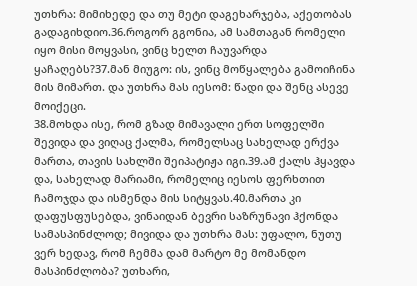უთხრა: მიმიხედე და თუ მეტი დაგეხარჯება, აქეთობას გადაგიხდიო.36.როგორ გგონია, ამ სამთაგან რომელი იყო მისი მოყვასი, ვინც ხელთ ჩაუვარდა ყაჩაღებს?37.მან მიუგო: ის, ვინც მოწყალება გამოიჩინა მის მიმართ. და უთხრა მას იესომ: წადი და შენც ასევე მოიქეცი.
38.მოხდა ისე, რომ გზად მიმავალი ერთ სოფელში შევიდა და ვიღაც ქალმა, რომელსაც სახელად ერქვა მართა, თავის სახლში შეიპატიჟა იგი.39.ამ ქალს ჰყავდა და, სახელად მარიამი, რომელიც იესოს ფერხთით ჩამოჯდა და ისმენდა მის სიტყვას.40.მართა კი დაფუსფუსებდა, ვინაიდან ბევრი საზრუნავი ჰქონდა სამასპინძლოდ; მივიდა და უთხრა მას: უფალო, ნუთუ ვერ ხედავ, რომ ჩემმა დამ მარტო მე მომანდო მასპინძლობა? უთხარი,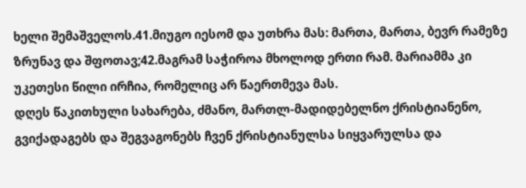ხელი შემაშველოს.41.მიუგო იესომ და უთხრა მას: მართა, მართა, ბევრ რამეზე ზრუნავ და შფოთავ;42.მაგრამ საჭიროა მხოლოდ ერთი რამ. მარიამმა კი უკეთესი წილი ირჩია, რომელიც არ წაერთმევა მას.
დღეს წაკითხული სახარება, ძმანო, მართლ-მადიდებელნო ქრისტიანენო, გვიქადაგებს და შეგვაგონებს ჩვენ ქრისტიანულსა სიყვარულსა და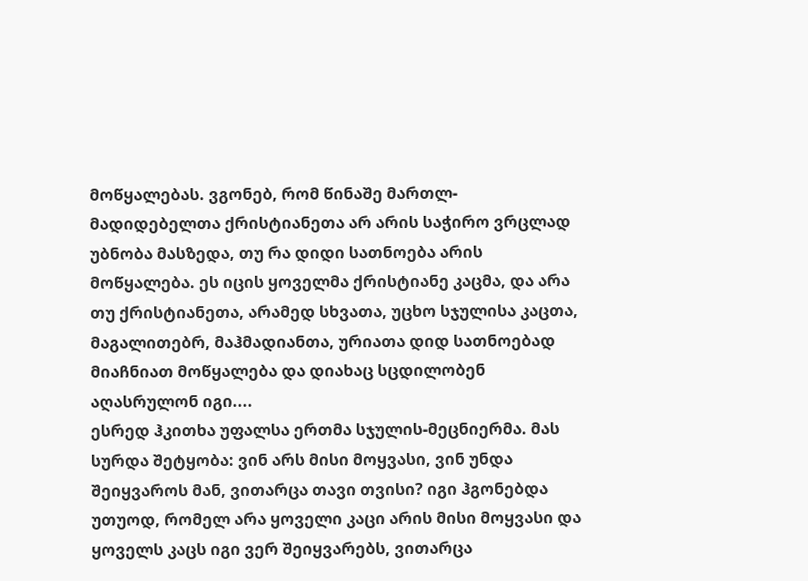მოწყალებას. ვგონებ, რომ წინაშე მართლ-მადიდებელთა ქრისტიანეთა არ არის საჭირო ვრცლად უბნობა მასზედა, თუ რა დიდი სათნოება არის მოწყალება. ეს იცის ყოველმა ქრისტიანე კაცმა, და არა თუ ქრისტიანეთა, არამედ სხვათა, უცხო სჯულისა კაცთა, მაგალითებრ, მაჰმადიანთა, ურიათა დიდ სათნოებად მიაჩნიათ მოწყალება და დიახაც სცდილობენ აღასრულონ იგი....
ესრედ ჰკითხა უფალსა ერთმა სჯულის-მეცნიერმა. მას სურდა შეტყობა: ვინ არს მისი მოყვასი, ვინ უნდა შეიყვაროს მან, ვითარცა თავი თვისი? იგი ჰგონებდა უთუოდ, რომელ არა ყოველი კაცი არის მისი მოყვასი და ყოველს კაცს იგი ვერ შეიყვარებს, ვითარცა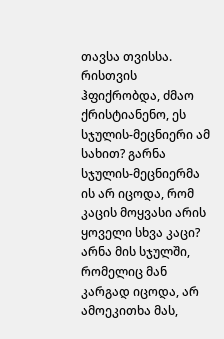თავსა თვისსა. რისთვის ჰფიქრობდა, ძმაო ქრისტიანენო, ეს სჯულის-მეცნიერი ამ სახით? გარნა სჯულის-მეცნიერმა ის არ იცოდა, რომ კაცის მოყვასი არის ყოველი სხვა კაცი? არნა მის სჯულში, რომელიც მან კარგად იცოდა, არ ამოეკითხა მას,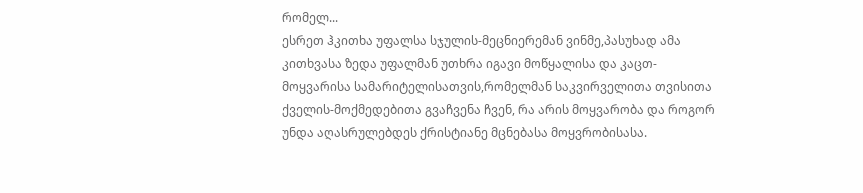რომელ...
ესრეთ ჰკითხა უფალსა სჯულის-მეცნიერემან ვინმე,პასუხად ამა კითხვასა ზედა უფალმან უთხრა იგავი მოწყალისა და კაცთ-მოყვარისა სამარიტელისათვის,რომელმან საკვირველითა თვისითა ქველის-მოქმედებითა გვაჩვენა ჩვენ, რა არის მოყვარობა და როგორ უნდა აღასრულებდეს ქრისტიანე მცნებასა მოყვრობისასა.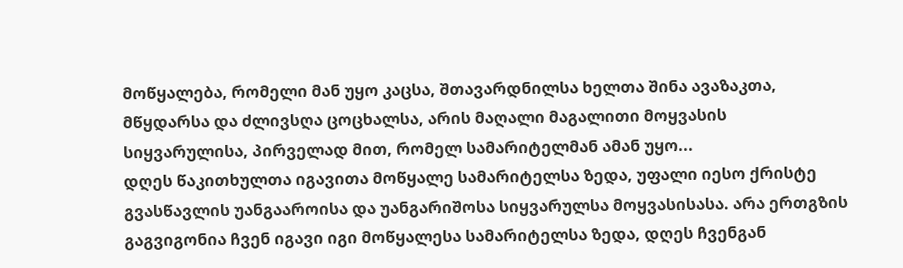მოწყალება, რომელი მან უყო კაცსა, შთავარდნილსა ხელთა შინა ავაზაკთა, მწყდარსა და ძლივსღა ცოცხალსა, არის მაღალი მაგალითი მოყვასის სიყვარულისა, პირველად მით, რომელ სამარიტელმან ამან უყო...
დღეს წაკითხულთა იგავითა მოწყალე სამარიტელსა ზედა, უფალი იესო ქრისტე გვასწავლის უანგააროისა და უანგარიშოსა სიყვარულსა მოყვასისასა. არა ერთგზის გაგვიგონია ჩვენ იგავი იგი მოწყალესა სამარიტელსა ზედა, დღეს ჩვენგან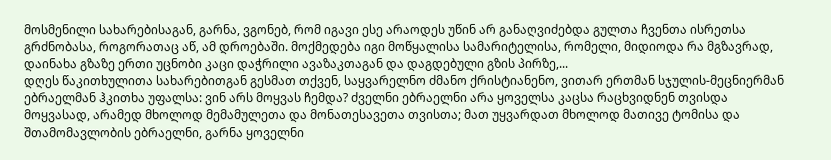მოსმენილი სახარებისაგან, გარნა, ვგონებ, რომ იგავი ესე არაოდეს უწინ არ განაღვიძებდა გულთა ჩვენთა ისრეთსა გრძნობასა, როგორათაც აწ, ამ დროებაში. მოქმედება იგი მოწყალისა სამარიტელისა, რომელი, მიდიოდა რა მგზავრად, დაინახა გზაზე ერთი უცნობი კაცი დაჭრილი ავაზაკთაგან და დაგდებული გზის პირზე,...
დღეს წაკითხულითა სახარებითგან გესმათ თქვენ, საყვარელნო ძმანო ქრისტიანენო, ვითარ ერთმან სჯულის-მეცნიერმან ებრაელმან ჰკითხა უფალსა: ვინ არს მოყვას ჩემდა? ძველნი ებრაელნი არა ყოველსა კაცსა რაცხვიდნენ თვისდა მოყვასად, არამედ მხოლოდ მემამულეთა და მონათესავეთა თვისთა; მათ უყვარდათ მხოლოდ მათივე ტომისა და შთამომავლობის ებრაელნი, გარნა ყოველნი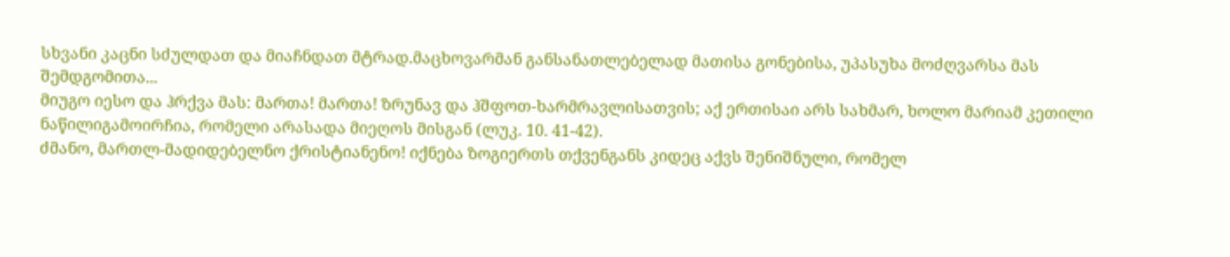სხვანი კაცნი სძულდათ და მიაჩნდათ მტრად.მაცხოვარმან განსანათლებელად მათისა გონებისა, უპასუხა მოძღვარსა მას შემდგომითა...
მიუგო იესო და ჰრქვა მას: მართა! მართა! ზრუნავ და ჰშფოთ-ხარმრავლისათვის; აქ ერთისაი არს სახმარ, ხოლო მარიამ კეთილი ნაწილიგამოირჩია, რომელი არასადა მიეღოს მისგან (ლუკ. 10. 41-42).
ძმანო, მართლ-მადიდებელნო ქრისტიანენო! იქნება ზოგიერთს თქვენგანს კიდეც აქვს შენიშნული, რომელ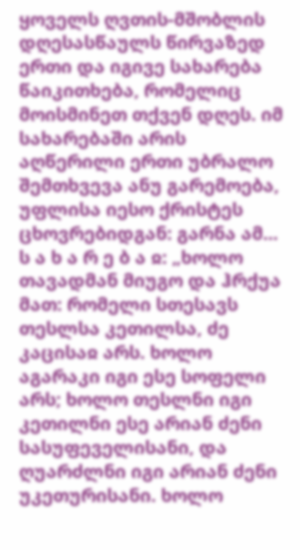ყოველს ღვთის-მშობლის დღესასწაულს წირვაზედ ერთი და იგივე სახარება წაიკითხება, რომელიც მოისმინეთ თქვენ დღეს. იმ სახარებაში არის აღწერილი ერთი უბრალო შემთხვევა ანუ გარემოება, უფლისა იესო ქრისტეს ცხოვრებიდგან: გარნა ამ...
ს ა ხ ა რ ე ბ ა ჲ: „ხოლო თავადმან მიუგო და ჰრქუა მათ: რომელი სთესავს თესლსა კეთილსა, ძე კაცისაჲ არს. ხოლო აგარაკი იგი ესე სოფელი არს; ხოლო თესლნი იგი კეთილნი ესე არიან ძენი სასუფეველისანი, და ღუარძლნი იგი არიან ძენი უკეთურისანი. ხოლო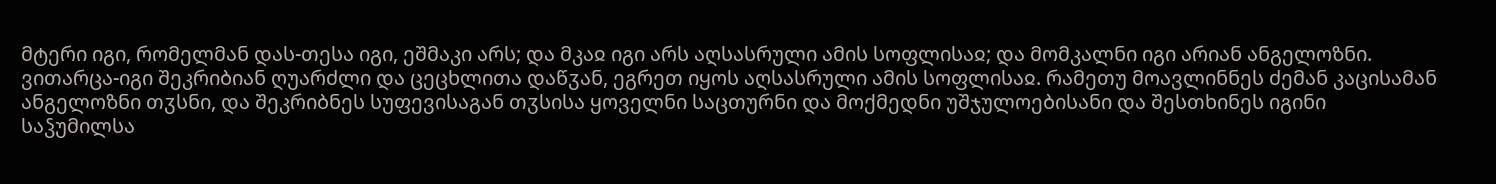მტერი იგი, რომელმან დას-თესა იგი, ეშმაკი არს; და მკაჲ იგი არს აღსასრული ამის სოფლისაჲ; და მომკალნი იგი არიან ანგელოზნი. ვითარცა-იგი შეკრიბიან ღუარძლი და ცეცხლითა დაწჳან, ეგრეთ იყოს აღსასრული ამის სოფლისაჲ. რამეთუ მოავლინნეს ძემან კაცისამან ანგელოზნი თჳსნი, და შეკრიბნეს სუფევისაგან თჳსისა ყოველნი საცთურნი და მოქმედნი უშჯულოებისანი და შესთხინეს იგინი საჴუმილსა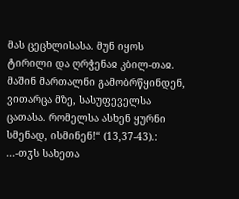მას ცეცხლისასა. მუნ იყოს ტირილი და ღრჭენაჲ კბილ-თაჲ. მაშინ მართალნი გამობრწყინდენ, ვითარცა მზე, სასუფეველსა ცათასა. რომელსა ასხენ ყურნი სმენად, ისმინენ!“ (13,37-43).:
...-თჳს სახეთა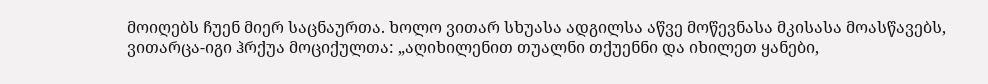მოიღებს ჩუენ მიერ საცნაურთა. ხოლო ვითარ სხუასა ადგილსა აწვე მოწევნასა მკისასა მოასწავებს, ვითარცა-იგი ჰრქუა მოციქულთა: „აღიხილენით თუალნი თქუენნი და იხილეთ ყანები,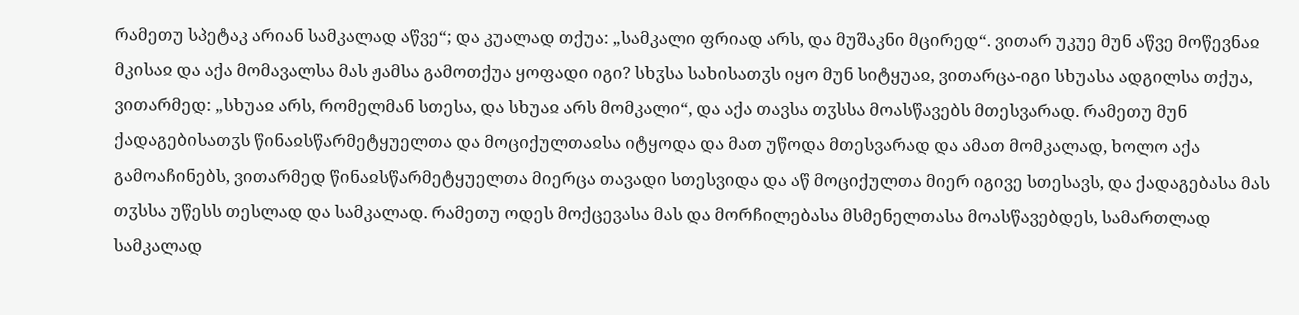რამეთუ სპეტაკ არიან სამკალად აწვე“; და კუალად თქუა: „სამკალი ფრიად არს, და მუშაკნი მცირედ“. ვითარ უკუე მუნ აწვე მოწევნაჲ მკისაჲ და აქა მომავალსა მას ჟამსა გამოთქუა ყოფადი იგი? სხჳსა სახისათჳს იყო მუნ სიტყუაჲ, ვითარცა-იგი სხუასა ადგილსა თქუა, ვითარმედ: „სხუაჲ არს, რომელმან სთესა, და სხუაჲ არს მომკალი“, და აქა თავსა თჳსსა მოასწავებს მთესვარად. რამეთუ მუნ ქადაგებისათჳს წინაჲსწარმეტყუელთა და მოციქულთაჲსა იტყოდა და მათ უწოდა მთესვარად და ამათ მომკალად, ხოლო აქა გამოაჩინებს, ვითარმედ წინაჲსწარმეტყუელთა მიერცა თავადი სთესვიდა და აწ მოციქულთა მიერ იგივე სთესავს, და ქადაგებასა მას თჳსსა უწესს თესლად და სამკალად. რამეთუ ოდეს მოქცევასა მას და მორჩილებასა მსმენელთასა მოასწავებდეს, სამართლად სამკალად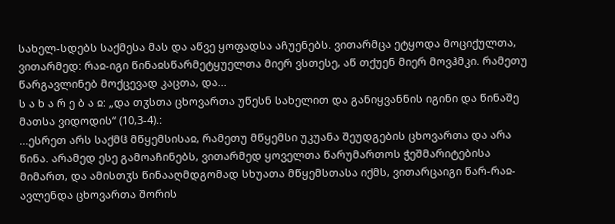სახელ-სდებს საქმესა მას და აწვე ყოფადსა აჩუენებს. ვითარმცა ეტყოდა მოციქულთა, ვითარმედ: რაჲ-იგი წინაჲსწარმეტყუელთა მიერ ვსთესე, აწ თქუენ მიერ მოვჰმკი. რამეთუ წარგავლინებ მოქცევად კაცთა, და...
ს ა ხ ა რ ე ბ ა ჲ: „და თჳსთა ცხოვართა უწესნ სახელით და განიყვანნის იგინი და წინაშე მათსა ვიდოდის“ (10,3-4).:
...ესრეთ არს საქმჱ მწყემსისაჲ, რამეთუ მწყემსი უკუანა შეუდგების ცხოვართა და არა წინა. არამედ ესე გამოაჩინებს, ვითარმედ ყოველთა წარუმართოს ჭეშმარიტებისა მიმართ, და ამისთჳს წინააღმდგომად სხუათა მწყემსთასა იქმს, ვითარცაიგი წარ-რაჲ-ავლენდა ცხოვართა შორის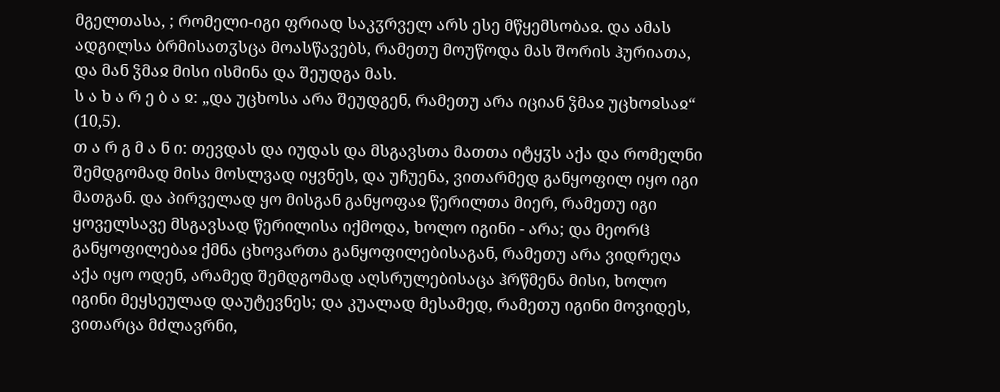მგელთასა, ; რომელი-იგი ფრიად საკჳრველ არს ესე მწყემსობაჲ. და ამას ადგილსა ბრმისათჳსცა მოასწავებს, რამეთუ მოუწოდა მას შორის ჰურიათა, და მან ჴმაჲ მისი ისმინა და შეუდგა მას.
ს ა ხ ა რ ე ბ ა ჲ: „და უცხოსა არა შეუდგენ, რამეთუ არა იციან ჴმაჲ უცხოჲსაჲ“ (10,5).
თ ა რ გ მ ა ნ ი: თევდას და იუდას და მსგავსთა მათთა იტყჳს აქა და რომელნი შემდგომად მისა მოსლვად იყვნეს, და უჩუენა, ვითარმედ განყოფილ იყო იგი მათგან. და პირველად ყო მისგან განყოფაჲ წერილთა მიერ, რამეთუ იგი ყოველსავე მსგავსად წერილისა იქმოდა, ხოლო იგინი - არა; და მეორჱ განყოფილებაჲ ქმნა ცხოვართა განყოფილებისაგან, რამეთუ არა ვიდრეღა აქა იყო ოდენ, არამედ შემდგომად აღსრულებისაცა ჰრწმენა მისი, ხოლო იგინი მეყსეულად დაუტევნეს; და კუალად მესამედ, რამეთუ იგინი მოვიდეს, ვითარცა მძლავრნი,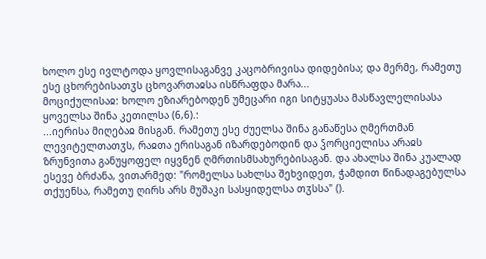ხოლო ესე ივლტოდა ყოვლისაგანვე კაცობრივისა დიდებისა; და მერმე, რამეთუ ესე ცხორებისათჳს ცხოვართაჲსა ისწრაფდა მარა...
მოციქულისაჲ: ხოლო ეზიარებოდენ უმეცარი იგი სიტყუასა მასწავლელისასა ყოველსა შინა კეთილსა (6,6).:
...იერისა მიღებაჲ მისგან. რამეთუ ესე ძუელსა შინა განაწესა ღმერთმან ლევიტელთათჳს, რაჲთა ერისაგან იზარდებოდინ და ჴორციელისა არაჲს ზრუნვითა განუყოფელ იყვნენ ღმრთისმსახურებისაგან. და ახალსა შინა კუალად ესევე ბრძანა, ვითარმედ: "რომელსა სახლსა შეხვიდეთ, ჭამდით წინადაგებულსა თქუენსა, რამეთუ ღირს არს მუშაკი სასყიდელსა თჳსსა" ().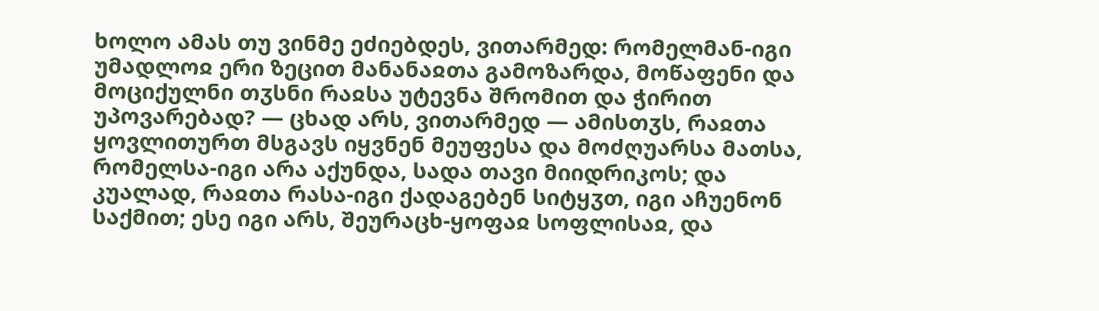ხოლო ამას თუ ვინმე ეძიებდეს, ვითარმედ: რომელმან-იგი უმადლოჲ ერი ზეცით მანანაჲთა გამოზარდა, მოწაფენი და მოციქულნი თჳსნი რაჲსა უტევნა შრომით და ჭირით უპოვარებად? — ცხად არს, ვითარმედ — ამისთჳს, რაჲთა ყოვლითურთ მსგავს იყვნენ მეუფესა და მოძღუარსა მათსა, რომელსა-იგი არა აქუნდა, სადა თავი მიიდრიკოს; და კუალად, რაჲთა რასა-იგი ქადაგებენ სიტყჳთ, იგი აჩუენონ საქმით; ესე იგი არს, შეურაცხ-ყოფაჲ სოფლისაჲ, და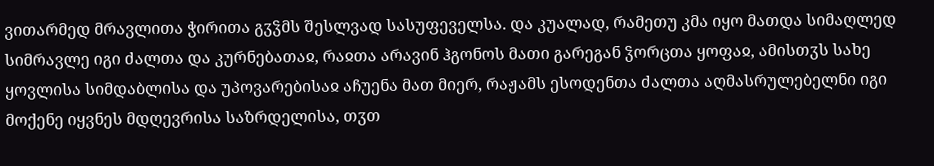ვითარმედ მრავლითა ჭირითა გჳჴმს შესლვად სასუფეველსა. და კუალად, რამეთუ კმა იყო მათდა სიმაღლედ სიმრავლე იგი ძალთა და კურნებათაჲ, რაჲთა არავინ ჰგონოს მათი გარეგან ჴორცთა ყოფაჲ, ამისთჳს სახე ყოვლისა სიმდაბლისა და უპოვარებისაჲ აჩუენა მათ მიერ, რაჟამს ესოდენთა ძალთა აღმასრულებელნი იგი მოქენე იყვნეს მდღევრისა საზრდელისა, თჳთ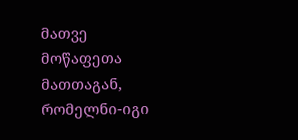მათვე მოწაფეთა მათთაგან, რომელნი-იგი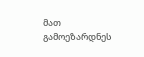მათ გამოეზარდნეს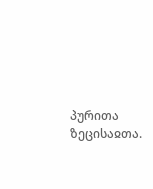პურითა ზეცისაჲთა.